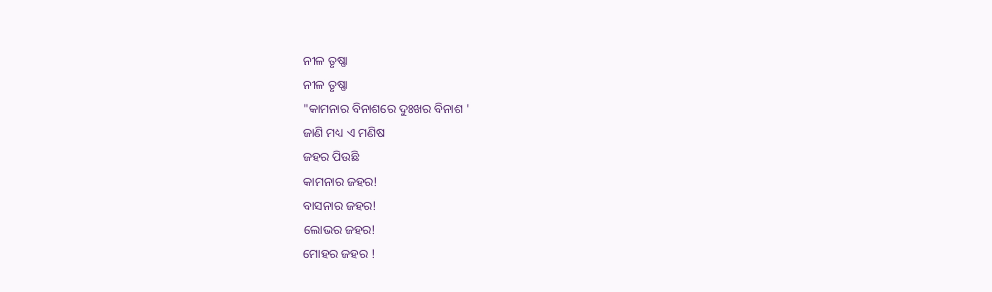ନୀଳ ତୃଷ୍ଣା
ନୀଳ ତୃଷ୍ଣା
"କାମନାର ବିନାଶରେ ଦୁଃଖର ବିନାଶ '
ଜାଣି ମଧ୍ୟ ଏ ମଣିଷ
ଜହର ପିଉଛି
କାମନାର ଜହର!
ବାସନାର ଜହର!
ଲୋଭର ଜହର!
ମୋହର ଜହର !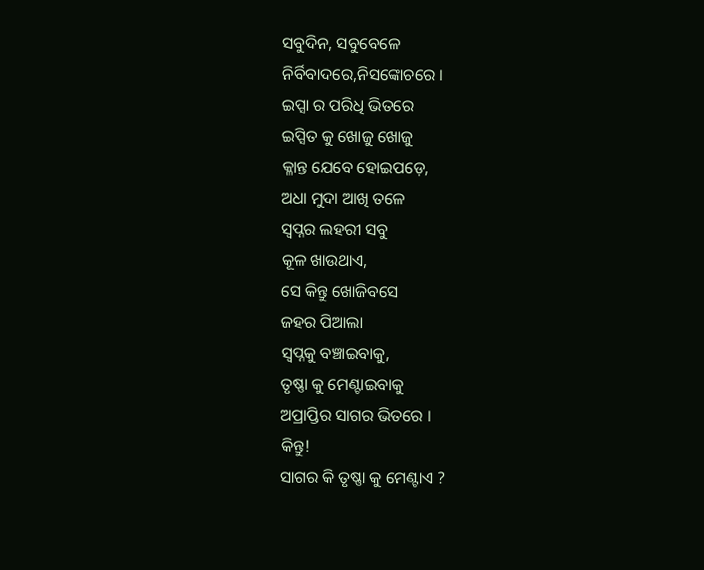ସବୁଦିନ, ସବୁବେଳେ
ନିର୍ବିବାଦରେ,ନିସଙ୍କୋଚରେ ।
ଇପ୍ସା ର ପରିଧି ଭିତରେ
ଇପ୍ସିତ କୁ ଖୋଜୁ ଖୋଜୁ
କ୍ଳାନ୍ତ ଯେବେ ହୋଇପଡ଼େ,
ଅଧା ମୁଦା ଆଖି ତଳେ
ସ୍ବପ୍ନର ଲହରୀ ସବୁ
କୂଳ ଖାଉଥାଏ,
ସେ କିନ୍ତୁ ଖୋଜିବସେ
ଜହର ପିଆଲା
ସ୍ବପ୍ନକୁ ବଞ୍ଚାଇବାକୁ,
ତୃଷ୍ଣା କୁ ମେଣ୍ଟାଇବାକୁ
ଅପ୍ରାପ୍ତିର ସାଗର ଭିତରେ ।
କିନ୍ତୁ!
ସାଗର କି ତୃଷ୍ଣା କୁ ମେଣ୍ଟାଏ ?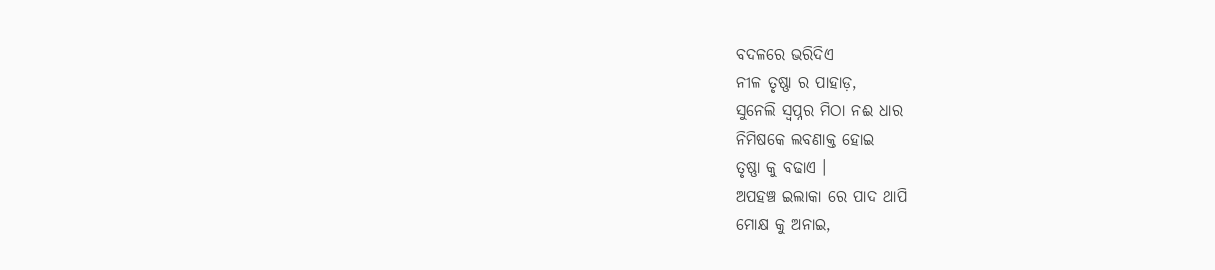ବଦଳରେ ଭରିଦିଏ
ନୀଳ ତୃଷ୍ଣା ର ପାହାଡ଼,
ସୁନେଲି ସ୍ବପ୍ନର ମିଠା ନଈ ଧାର
ନିମିଷକେ ଲବଣାକ୍ତ ହୋଇ
ତୃଷ୍ଣା କୁ ବଢାଏ ।
ଅପହଞ୍ଚ ଇଲାକା ରେ ପାଦ ଥାପି
ମୋକ୍ଷ କୁ ଅନାଇ,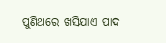ପୁଣିଥରେ ଖସିଯାଏ ପାଦ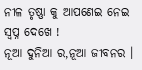ନୀଳ ତୃଷ୍ଣା କୁ ଆପଣେଇ ନେଇ
ସ୍ୱପ୍ନ ଦେଖେ !
ନୂଆ ଦୁନିଆ ର,ନୂଆ ଜୀବନର ।